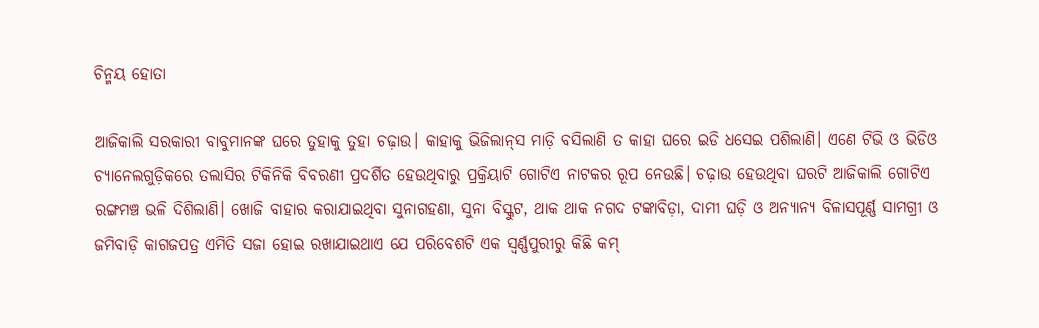ଚିନ୍ମୟ ହୋତା

ଆଜିକାଲି ସରକାରୀ ବାବୁମାନଙ୍କ ଘରେ ତୁହାକୁ ତୁହା ଚଢ଼ାଉ। କାହାକୁ ଭିଜିଲାନ୍‌ସ ମାଡ଼ି ବସିଲାଣି ତ କାହା ଘରେ ଇଡି ଧସେଇ ପଶିଲାଣି। ଏଣେ ଟିଭି ଓ ଭିଡିଓ ଚ୍ୟାନେଲଗୁଡ଼ିକରେ ତଲାସିର ଟିକିନିକି ବିବରଣୀ ପ୍ରଦର୍ଶିତ ହେଉଥିବାରୁ ପ୍ରକ୍ରିୟାଟି ଗୋଟିଏ ନାଟକର ରୂପ ନେଉଛି। ଚଢ଼ାଉ ହେଉଥିବା ଘରଟି ଆଜିକାଲି ଗୋଟିଏ ରଙ୍ଗମଞ୍ଚ ଭଳି ଦିଶିଲାଣି। ଖୋଜି ବାହାର କରାଯାଇଥିବା ସୁନାଗହଣା, ସୁନା ବିସ୍କୁଟ, ଥାକ ଥାକ ନଗଦ ଟଙ୍କାବିଡ଼ା, ଦାମୀ ଘଡ଼ି ଓ ଅନ୍ୟାନ୍ୟ ବିଳାସପୂର୍ଣ୍ଣ ସାମଗ୍ରୀ ଓ ଜମିବାଡ଼ି କାଗଜପତ୍ର ଏମିତି ସଜା ହୋଇ ରଖାଯାଇଥାଏ ଯେ ପରିବେଶଟି ଏକ ସ୍ୱର୍ଣ୍ଣପୁରୀରୁ କିଛି କମ୍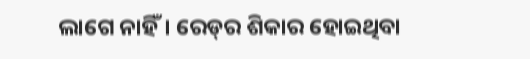ଲାଗେ ନାହିଁ। ରେଡ୍‌ର ଶିକାର ହୋଇଥିବା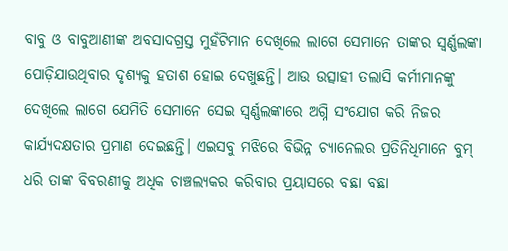ବାବୁ ଓ ବାବୁଆଣୀଙ୍କ ଅବସାଦଗ୍ରସ୍ତ ମୁହଁଟିମାନ ଦେଖିଲେ ଲାଗେ ସେମାନେ ତାଙ୍କର ସ୍ବର୍ଣ୍ଣଲଙ୍କା ପୋଡ଼ିଯାଉଥିବାର ଦୃଶ୍ୟକୁ ହତାଶ ହୋଇ ଦେଖୁଛନ୍ତି। ଆଉ ଉତ୍ସାହୀ ତଲାସି କର୍ମୀମାନଙ୍କୁ ଦେଖିଲେ ଲାଗେ ଯେମିତି ସେମାନେ ସେଇ ସ୍ୱର୍ଣ୍ଣଲଙ୍କାରେ ଅଗ୍ନି ସଂଯୋଗ କରି ନିଜର କାର୍ଯ୍ୟଦକ୍ଷତାର ପ୍ରମାଣ ଦେଇଛନ୍ତି। ଏଇସବୁ ମଝିରେ ବିଭିନ୍ନ ଚ୍ୟାନେଲର ପ୍ରତିନିଧିମାନେ ବୁମ୍ ଧରି ତାଙ୍କ ବିବରଣୀକୁ ଅଧିକ ଚାଞ୍ଚଲ୍ୟକର କରିବାର ପ୍ରୟାସରେ ବଛା ବଛା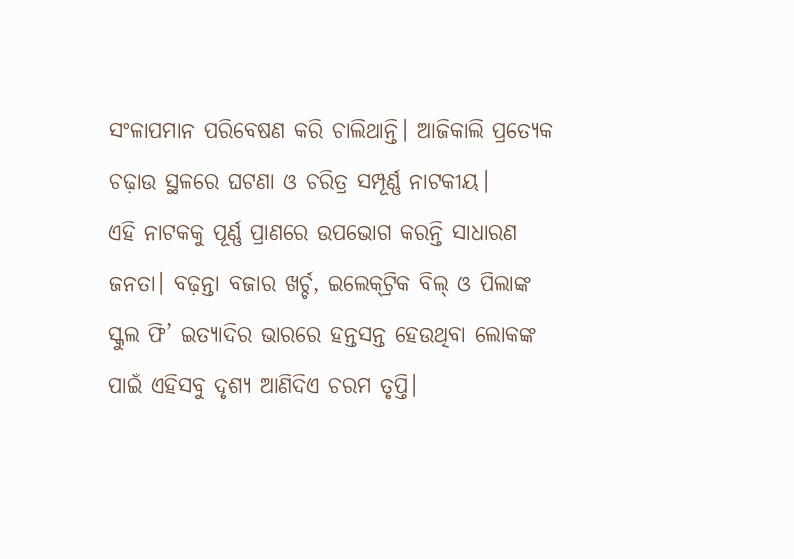ସଂଳାପମାନ ପରିବେଷଣ କରି ଚାଲିଥାନ୍ତି। ଆଜିକାଲି ପ୍ରତ୍ୟେକ ଚଢ଼ାଉ ସ୍ଥଳରେ ଘଟଣା ଓ ଚରିତ୍ର ସମ୍ପୂର୍ଣ୍ଣ ନାଟକୀୟ।
ଏହି ନାଟକକୁ ପୂର୍ଣ୍ଣ ପ୍ରାଣରେ ଉପଭୋଗ କରନ୍ତି ସାଧାରଣ ଜନତା। ବଢ଼ନ୍ତା ବଜାର ଖର୍ଚ୍ଚ, ଇଲେକ୍‌ଟ୍ରିକ ବିଲ୍ ଓ ପିଲାଙ୍କ ସ୍କୁଲ ଫି’ ଇତ୍ୟାଦିର ଭାରରେ ହନ୍ତସନ୍ତ ହେଉଥିବା ଲୋକଙ୍କ ପାଇଁ ଏହିସବୁ ଦୃଶ୍ୟ ଆଣିଦିଏ ଚରମ ତୃପ୍ତି।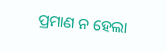ପ୍ରମାଣ ନ ହେଲା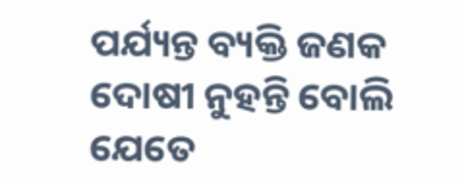ପର୍ଯ୍ୟନ୍ତ ବ୍ୟକ୍ତି ଜଣକ ଦୋଷୀ ନୁହନ୍ତି ବୋଲି ଯେତେ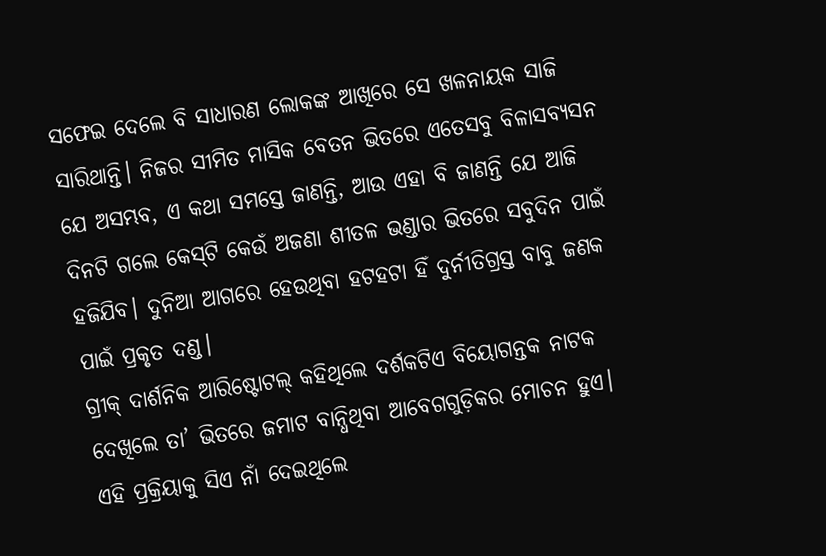ସଫେଇ ଦେଲେ ବି ସାଧାରଣ ଲୋକଙ୍କ ଆଖିରେ ସେ ଖଳନାୟକ ସାଜି ସାରିଥାନ୍ତି। ନିଜର ସୀମିତ ମାସିକ ବେତନ ଭିତରେ ଏତେସବୁ ବିଳାସବ୍ୟସନ ଯେ ଅସମ୍ଭବ, ଏ କଥା ସମସ୍ତେ ଜାଣନ୍ତି, ଆଉ ଏହା ବି ଜାଣନ୍ତି ଯେ ଆଜି ଦିନଟି ଗଲେ କେସ୍‌ଟି କେଉଁ ଅଜଣା ଶୀତଳ ଭଣ୍ଡାର ଭିତରେ ସବୁଦିନ ପାଇଁ ହଜିଯିବ। ଦୁନିଆ ଆଗରେ ହେଉଥିବା ହଟହଟା ହିଁ ଦୁର୍ନୀତିଗ୍ରସ୍ତ ବାବୁ ଜଣକ ପାଇଁ ପ୍ରକୃତ ଦଣ୍ଡ।
ଗ୍ରୀକ୍ ଦାର୍ଶନିକ ଆରିଷ୍ଟୋଟଲ୍ କହିଥିଲେ ଦର୍ଶକଟିଏ ବିୟୋଗନ୍ତକ ନାଟକ ଦେଖିଲେ ତା’ ଭିତରେ ଜମାଟ ବାନ୍ଧିଥିବା ଆବେଗଗୁଡ଼ିକର ମୋଚନ ହୁଏ। ଏହି ପ୍ରକ୍ରିୟାକୁ ସିଏ ନାଁ ଦେଇଥିଲେ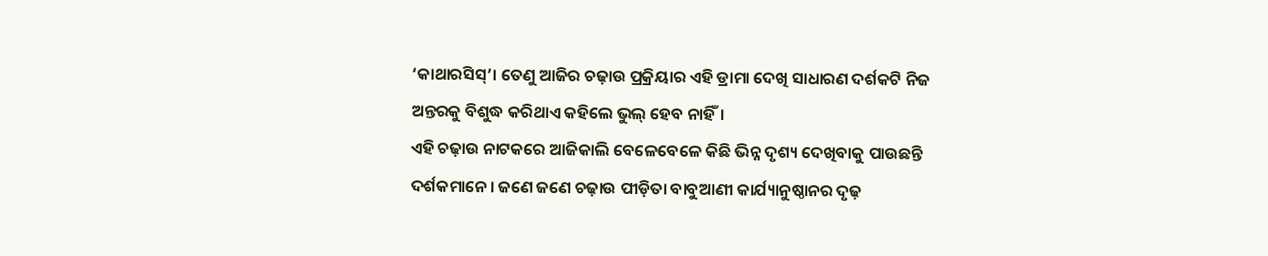‘କାଥାରସିସ୍’। ତେଣୁ ଆଜିର ଚଢ଼ାଉ ପ୍ରକ୍ରିୟାର ଏହି ଡ୍ରାମା ଦେଖି ସାଧାରଣ ଦର୍ଶକଟି ନିଜ ଅନ୍ତରକୁ ବିଶୁଦ୍ଧ କରିଥାଏ କହିଲେ ଭୁଲ୍ ହେବ ନାହିଁ।
ଏହି ଚଢ଼ାଉ ନାଟକରେ ଆଜିକାଲି ବେଳେବେଳେ କିଛି ଭିନ୍ନ ଦୃଶ୍ୟ ଦେଖିବାକୁ ପାଉଛନ୍ତି ଦର୍ଶକମାନେ। ଜଣେ ଜଣେ ଚଢ଼ାଉ ପୀଡ଼ିତା ବାବୁଆଣୀ କାର୍ଯ୍ୟାନୁଷ୍ଠାନର ଦୃଢ଼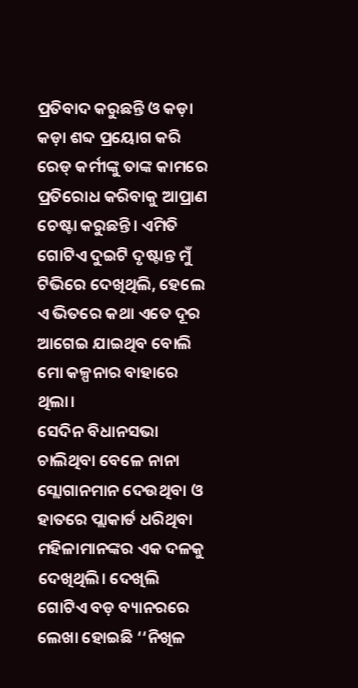ପ୍ରତିବାଦ କରୁଛନ୍ତି ଓ କଡ଼ା କଡ଼ା ଶବ୍ଦ ପ୍ରୟୋଗ କରି ରେଡ୍ କର୍ମୀଙ୍କୁ ତାଙ୍କ କାମରେ ପ୍ରତିରୋଧ କରିବାକୁ ଆପ୍ରାଣ ଚେଷ୍ଟା କରୁଛନ୍ତି। ଏମିତି ଗୋଟିଏ ଦୁଇଟି ଦୃଷ୍ଟାନ୍ତ ମୁଁ ଟିଭିରେ ଦେଖିଥିଲି, ହେଲେ ଏ ଭିତରେ କଥା ଏତେ ଦୂର ଆଗେଇ ଯାଇଥିବ ବୋଲି ମୋ କଳ୍ପନାର ବାହାରେ ଥିଲା।
ସେଦିନ ବିଧାନସଭା ଚାଲିଥିବା ବେଳେ ନାନା ସ୍ଲୋଗାନମାନ ଦେଉଥିବା ଓ ହାତରେ ପ୍ଲାକାର୍ଡ ଧରିଥିବା ମହିଳାମାନଙ୍କର ଏକ ଦଳକୁ ଦେଖିଥିଲି। ଦେଖିଲି ଗୋଟିଏ ବଡ଼ ବ୍ୟାନରରେ ଲେଖା ହୋଇଛି ‘‘ନିଖିଳ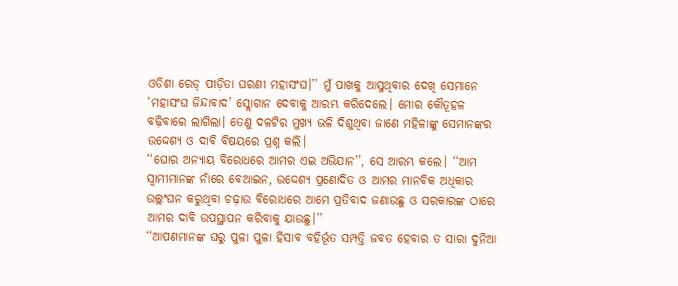ଓଡିଶା ରେଡ୍ ପୀଡ଼ିତା ଘରଣୀ ମହାସଂଘ।’’ ମୁଁ ପାଖକୁ ଆସୁଥିବାର ଦେଖି ସେମାନେ ‘ମହାସଂଘ ଜିନ୍ଦାବାଦ’ ସ୍ଲୋଗାନ ଦେବାକୁ ଆରମ୍ଭ କରିଦେଲେ। ମୋର କୌତୂହଳ ବଢ଼ିବାରେ ଲାଗିଲା। ତେଣୁ ଦଳଟିର ମୁଖ୍ୟ ଭଳି ଦିଶୁଥିବା ଜାଣେ ମହିଳାଙ୍କୁ ସେମାନଙ୍କର ଉଦ୍ଦେଶ୍ୟ ଓ ଦାବି ବିଷୟରେ ପ୍ରଶ୍ନ କଲି।
‘‘ଘୋର ଅନ୍ୟାୟ ବିରୋଧରେ ଆମର ଏଇ ଅଭିଯାନ’’, ସେ ଆରମ୍ଭ କଲେ। ‘‘ଆମ ସ୍ୱାମୀମାନଙ୍କ ନାଁରେ ବେଆଇନ, ଉଦ୍ଦେଶ୍ୟ ପ୍ରଣୋଦିତ ଓ ଆମର ମାନବିକ ଅଧିକାର ଉଲ୍ଲଂଘନ କରୁଥିବା ଚଢ଼ାଉ ବିରୋଧରେ ଆମେ ପ୍ରତିବାଦ ଜଣାଉଛୁ ଓ ସରକାରଙ୍କ ଠାରେ ଆମର ଦାବି ଉପସ୍ଥାପନ କରିବାକୁ ଯାଉଛୁ।’’
‘‘ଆପଣମାନଙ୍କ ଘରୁ ପୁଳା ପୁଳା ହିସାବ ବହିର୍ଭୂତ ସମ୍ପତ୍ତି ଜବତ ହେବାର ତ ସାରା ଦୁନିଆ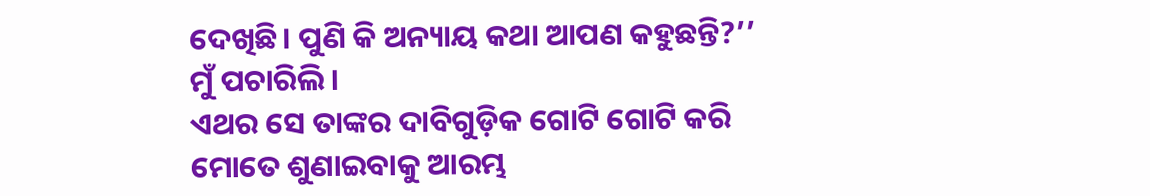ଦେଖିଛି। ପୁଣି କି ଅନ୍ୟାୟ କଥା ଆପଣ କହୁଛନ୍ତି?’’ ମୁଁ ପଚାରିଲି।
ଏଥର ସେ ତାଙ୍କର ଦାବିଗୁଡ଼ିକ ଗୋଟି ଗୋଟି କରି ମୋତେ ଶୁଣାଇବାକୁ ଆରମ୍ଭ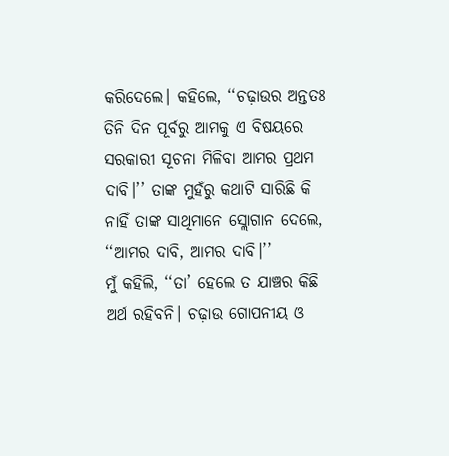କରିଦେଲେ। କହିଲେ, ‘‘ଚଢ଼ାଉର ଅନ୍ତତଃ ତିନି ଦିନ ପୂର୍ବରୁ ଆମକୁ ଏ ବିଷୟରେ ସରକାରୀ ସୂଚନା ମିଳିବା ଆମର ପ୍ରଥମ ଦାବି।’’ ତାଙ୍କ ମୁହଁରୁ କଥାଟି ସାରିଛି କି ନାହିଁ ତାଙ୍କ ସାଥିମାନେ ସ୍ଲୋଗାନ ଦେଲେ, ‘‘ଆମର ଦାବି, ଆମର ଦାବି।’’
ମୁଁ କହିଲି, ‘‘ତା’ ହେଲେ ତ ଯାଞ୍ଚର କିଛି ଅର୍ଥ ରହିବନି। ଚଢ଼ାଉ ଗୋପନୀୟ ଓ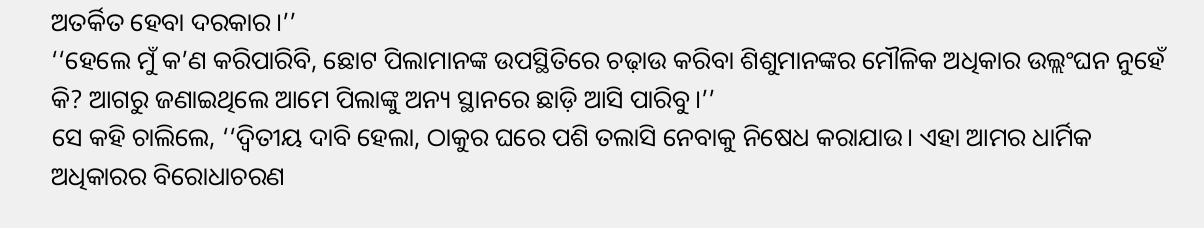ଅତର୍କିତ ହେବା ଦରକାର।’’
‘‘ହେଲେ ମୁଁ କ’ଣ କରିପାରିବି, ଛୋଟ ପିଲାମାନଙ୍କ ଉପସ୍ଥିତିରେ ଚଢ଼ାଉ କରିବା ଶିଶୁମାନଙ୍କର ମୌଳିକ ଅଧିକାର ଉଲ୍ଲଂଘନ ନୁହେଁ କି? ଆଗରୁ ଜଣାଇଥିଲେ ଆମେ ପିଲାଙ୍କୁ ଅନ୍ୟ ସ୍ଥାନରେ ଛାଡ଼ି ଆସି ପାରିବୁ।’’
ସେ କହି ଚାଲିଲେ, ‘‘ଦ୍ବିତୀୟ ଦାବି ହେଲା, ଠାକୁର ଘରେ ପଶି ତଲାସି ନେବାକୁ ନିଷେଧ କରାଯାଉ। ଏହା ଆମର ଧାର୍ମିକ ଅଧିକାରର ବିରୋଧାଚରଣ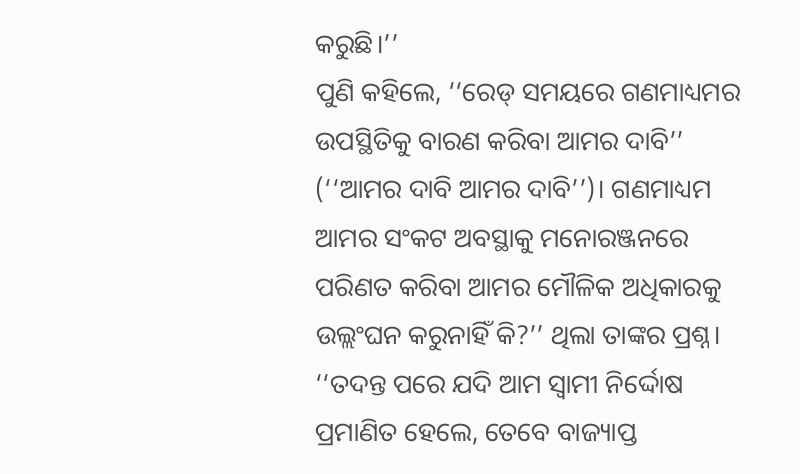କରୁଛି।’’
ପୁଣି କହିଲେ, ‘‘ରେଡ୍ ସମୟରେ ଗଣମାଧ୍ୟମର ଉପସ୍ଥିତିକୁ ବାରଣ କରିବା ଆମର ଦାବି’’ (‘‘ଆମର ଦାବି ଆମର ଦାବି’’)। ଗଣମାଧ୍ୟମ ଆମର ସଂକଟ ଅବସ୍ଥାକୁ ମନୋରଞ୍ଜନରେ ପରିଣତ କରିବା ଆମର ମୌଳିକ ଅଧିକାରକୁ ଉଲ୍ଲଂଘନ କରୁନାହିଁ କି?’’ ଥିଲା ତାଙ୍କର ପ୍ରଶ୍ନ।
‘‘ତଦନ୍ତ ପରେ ଯଦି ଆମ ସ୍ୱାମୀ ନିର୍ଦ୍ଦୋଷ ପ୍ରମାଣିତ ହେଲେ, ତେବେ ବାଜ୍ୟାପ୍ତ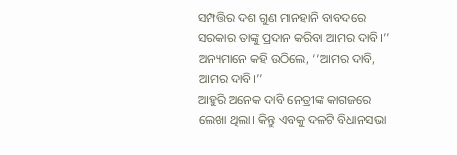ସମ୍ପତ୍ତିର ଦଶ ଗୁଣ ମାନହାନି ବାବଦରେ ସରକାର ତାଙ୍କୁ ପ୍ରଦାନ କରିବା ଆମର ଦାବି।’’
ଅନ୍ୟମାନେ କହି ଉଠିଲେ, ‘‘ଆମର ଦାବି, ଆମର ଦାବି।’’
ଆହୁରି ଅନେକ ଦାବି ନେତ୍ରୀଙ୍କ କାଗଜରେ ଲେଖା ଥିଲା। କିନ୍ତୁ ଏବକୁ ଦଳଟି ବିଧାନସଭା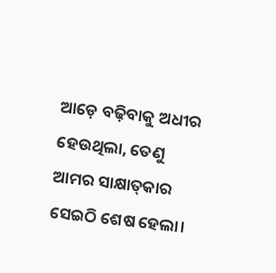ଆଡ଼େ ବଢ଼ିବାକୁ ଅଧୀର ହେଉଥିଲା, ତେଣୁ ଆମର ସାକ୍ଷାତ୍‌କାର ସେଇଠି ଶେଷ ହେଲା।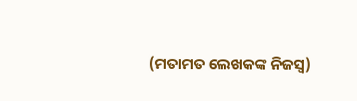(ମତାମତ ଲେଖକଙ୍କ ନିଜସ୍ବ)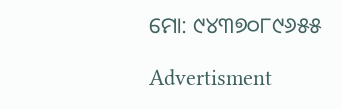ମୋ: ୯୪୩୭୦୮୯୬୫୫

Advertisment